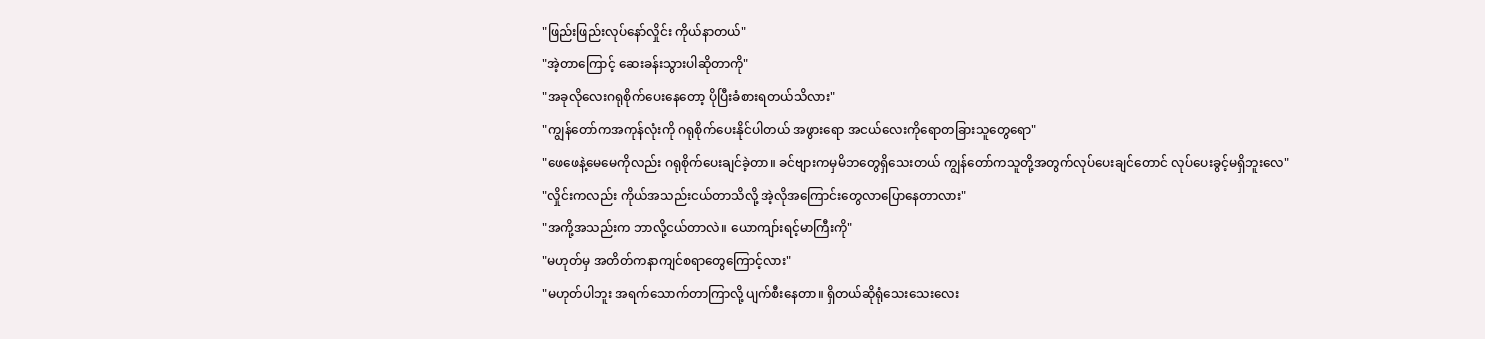"ဖြည်းဖြည်းလုပ်နော်လှိုင်း ကိုယ်နာတယ်"
"အဲ့တာကြောင့် ဆေးခန်းသွားပါဆိုတာကို"
"အခုလိုလေးဂရုစိုက်ပေးနေတော့ ပိုပြီးခံစားရတယ်သိလား"
"ကျွန်တော်ကအကုန်လုံးကို ဂရုစိုက်ပေးနိုင်ပါတယ် အဖွားရော အငယ်လေးကိုရောတခြားသူတွေရော"
"ဖေဖေနဲ့မေမေကိုလည်း ဂရုစိုက်ပေးချင်ခဲ့တာ။ ခင်ဗျားကမှမိဘတွေရှိသေးတယ် ကျွန်တော်ကသူတို့အတွက်လုပ်ပေးချင်တောင် လုပ်ပေးခွင့်မရှိဘူးလေ"
"လှိုင်းကလည်း ကိုယ်အသည်းငယ်တာသိလို့ အဲ့လိုအကြောင်းတွေလာပြောနေတာလား"
"အကို့အသည်းက ဘာလို့ငယ်တာလဲ။ ယောကျာ်းရင့်မာကြီးကို"
"မဟုတ်မှ အတိတ်ကနာကျင်စရာတွေကြောင့်လား"
"မဟုတ်ပါဘူး အရက်သောက်တာကြာလို့ ပျက်စီးနေတာ။ ရှိတယ်ဆိုရုံသေးသေးလေး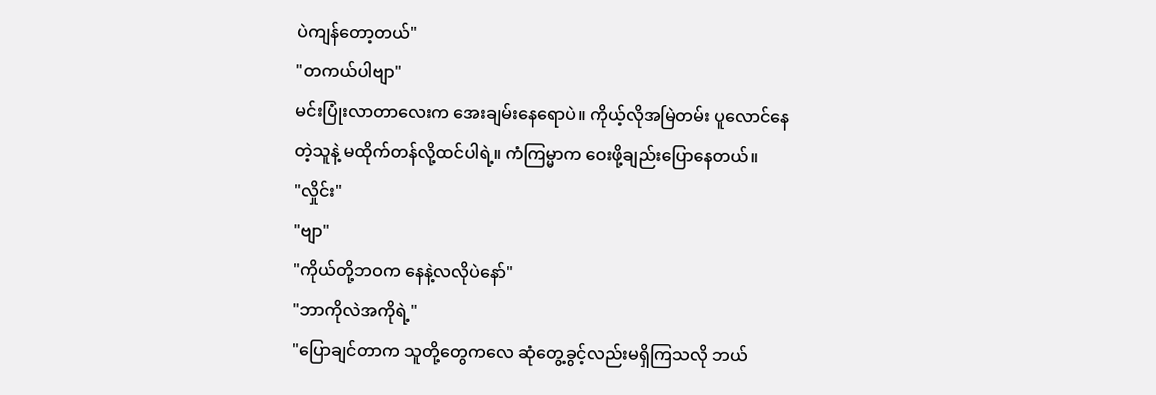ပဲကျန်တော့တယ်"
"တကယ်ပါဗျာ"
မင်းပြုံးလာတာလေးက အေးချမ်းနေရောပဲ။ ကိုယ့်လိုအမြဲတမ်း ပူလောင်နေတဲ့သူနဲ့ မထိုက်တန်လို့ထင်ပါရဲ့။ ကံကြမ္မာက ဝေးဖို့ချည်းပြောနေတယ်။
"လှိုင်း"
"ဗျာ"
"ကိုယ်တို့ဘဝက နေနဲ့လလိုပဲနော်"
"ဘာကိုလဲအကိုရဲ့"
"ပြောချင်တာက သူတို့တွေကလေ ဆုံတွေ့ခွင့်လည်းမရှိကြသလို ဘယ်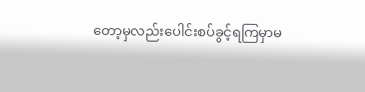တော့မှလည်းပေါင်းစပ်ခွင့်ရကြမှာမ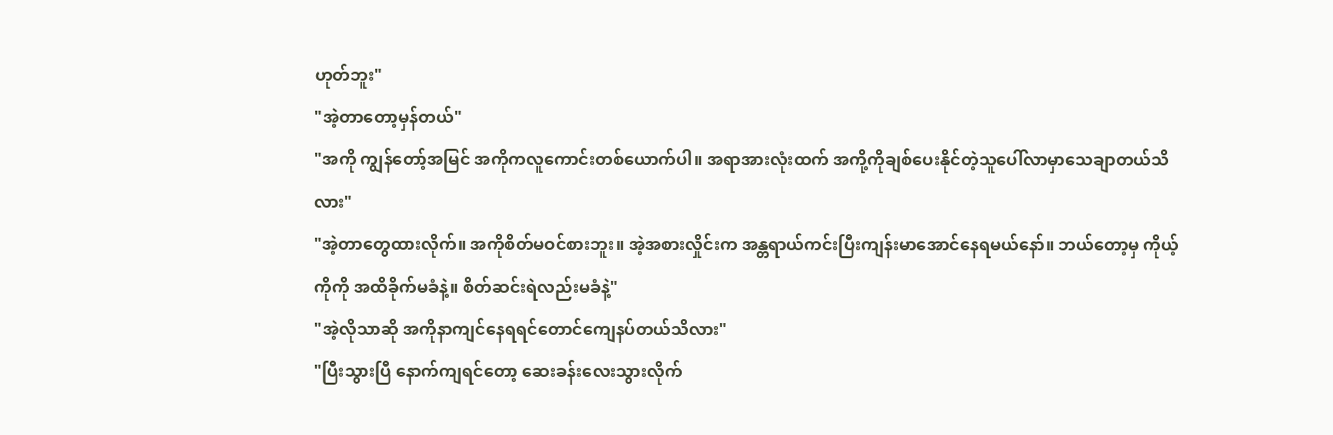ဟုတ်ဘူး"
"အဲ့တာတော့မှန်တယ်"
"အကို ကျွန်တော့်အမြင် အကိုကလူကောင်းတစ်ယောက်ပါ။ အရာအားလုံးထက် အကို့ကိုချစ်ပေးနိုင်တဲ့သူပေါ်လာမှာသေချာတယ်သိလား"
"အဲ့တာတွေထားလိုက်။ အကိုစိတ်မဝင်စားဘူး။ အဲ့အစားလှိုင်းက အန္တရာယ်ကင်းပြီးကျန်းမာအောင်နေရမယ်နော်။ ဘယ်တော့မှ ကိုယ့်ကိုကို အထိခိုက်မခံနဲ့။ စိတ်ဆင်းရဲလည်းမခံနဲ့"
"အဲ့လိုသာဆို အကိုနာကျင်နေရရင်တောင်ကျေနပ်တယ်သိလား"
"ပြီးသွားပြီ နောက်ကျရင်တော့ ဆေးခန်းလေးသွားလိုက်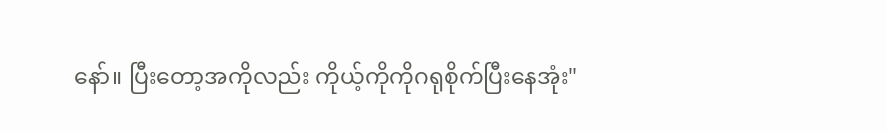နော်။ ပြီးတော့အကိုလည်း ကိုယ့်ကိုကိုဂရုစိုက်ပြီးနေအုံး"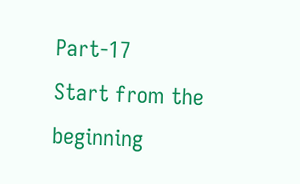Part-17
Start from the beginning